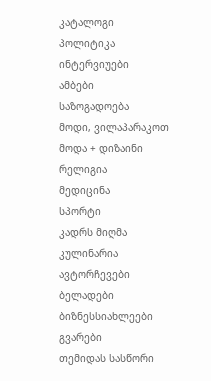კატალოგი
პოლიტიკა
ინტერვიუები
ამბები
საზოგადოება
მოდი, ვილაპარაკოთ
მოდა + დიზაინი
რელიგია
მედიცინა
სპორტი
კადრს მიღმა
კულინარია
ავტორჩევები
ბელადები
ბიზნესსიახლეები
გვარები
თემიდას სასწორი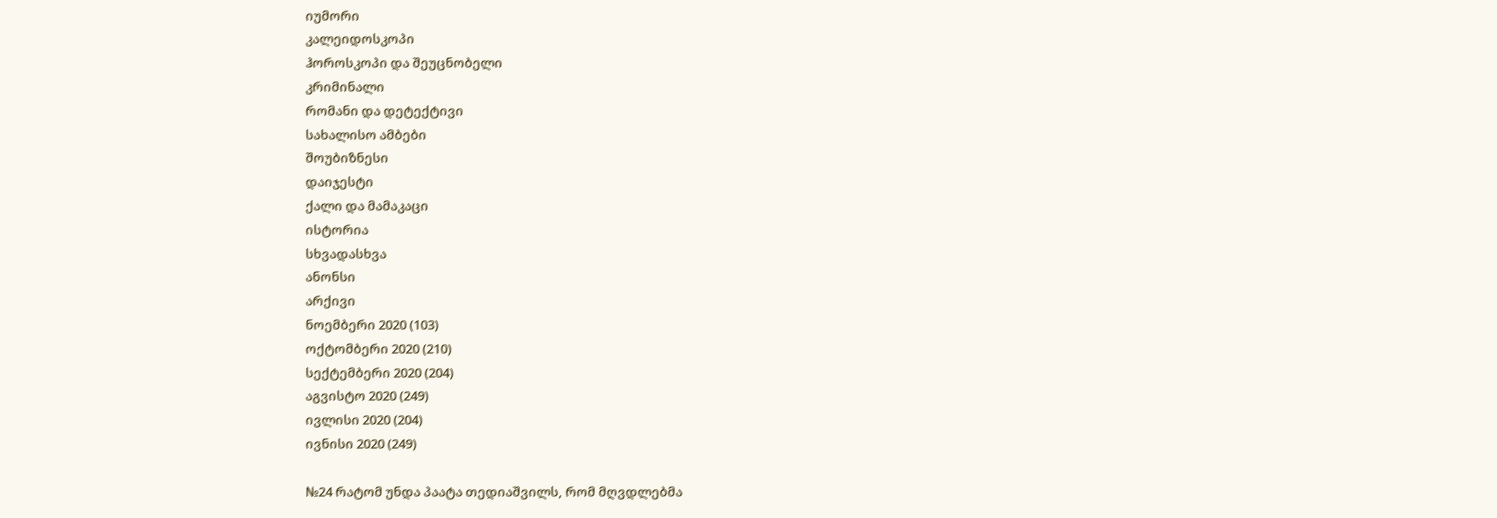იუმორი
კალეიდოსკოპი
ჰოროსკოპი და შეუცნობელი
კრიმინალი
რომანი და დეტექტივი
სახალისო ამბები
შოუბიზნესი
დაიჯესტი
ქალი და მამაკაცი
ისტორია
სხვადასხვა
ანონსი
არქივი
ნოემბერი 2020 (103)
ოქტომბერი 2020 (210)
სექტემბერი 2020 (204)
აგვისტო 2020 (249)
ივლისი 2020 (204)
ივნისი 2020 (249)

№24 რატომ უნდა პაატა თედიაშვილს, რომ მღვდლებმა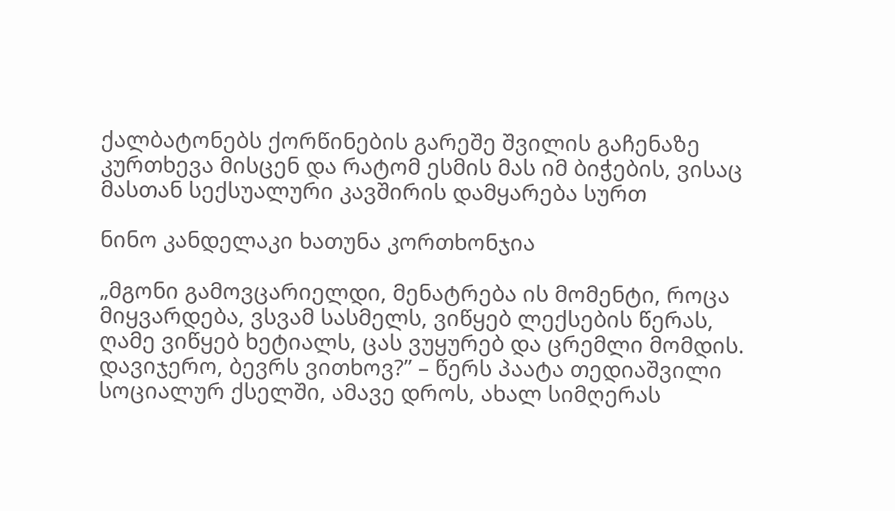ქალბატონებს ქორწინების გარეშე შვილის გაჩენაზე კურთხევა მისცენ და რატომ ესმის მას იმ ბიჭების, ვისაც მასთან სექსუალური კავშირის დამყარება სურთ

ნინო კანდელაკი ხათუნა კორთხონჯია

„მგონი გამოვცარიელდი, მენატრება ის მომენტი, როცა მიყვარდება, ვსვამ სასმელს, ვიწყებ ლექსების წერას, ღამე ვიწყებ ხეტიალს, ცას ვუყურებ და ცრემლი მომდის. დავიჯერო, ბევრს ვითხოვ?” – წერს პაატა თედიაშვილი სოციალურ ქსელში, ამავე დროს, ახალ სიმღერას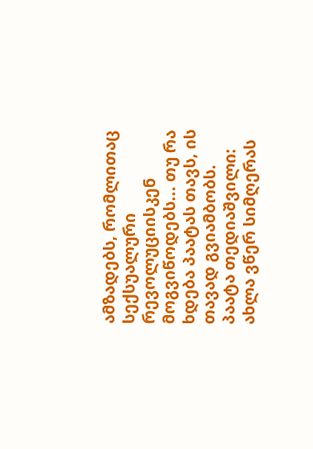ამზადებს, რომლითაც სექსუალური რევოლუციისკენ მოგვიწოდებს... თუ რა ხდება პაატას თავს, ის თავად გვიამბობს.
პაატა თედიაშვილი: ახლა ვწერ სიმღერას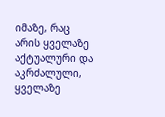იმაზე, რაც არის ყველაზე აქტუალური და აკრძალული, ყველაზე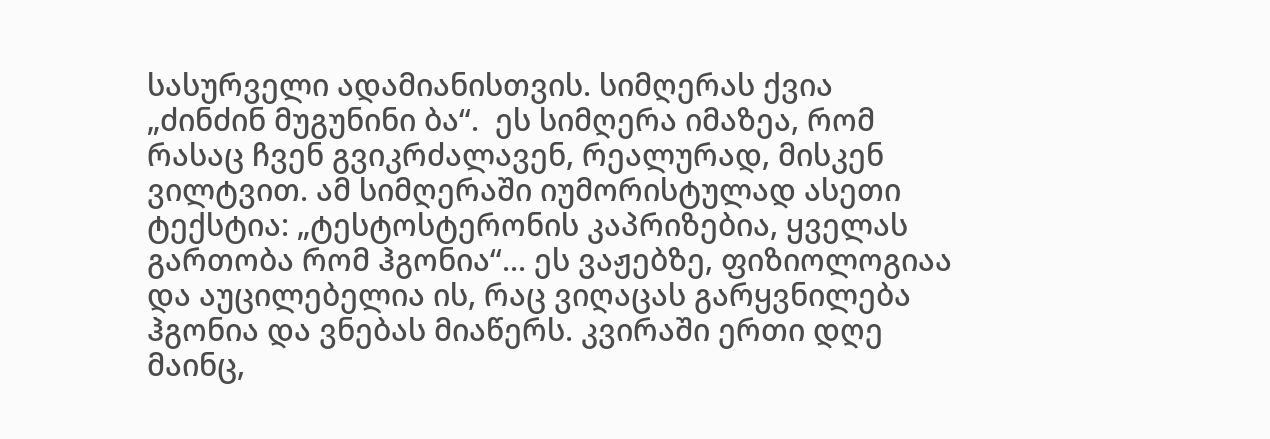სასურველი ადამიანისთვის. სიმღერას ქვია „ძინძინ მუგუნინი ბა“.  ეს სიმღერა იმაზეა, რომ რასაც ჩვენ გვიკრძალავენ, რეალურად, მისკენ ვილტვით. ამ სიმღერაში იუმორისტულად ასეთი ტექსტია: „ტესტოსტერონის კაპრიზებია, ყველას გართობა რომ ჰგონია“... ეს ვაჟებზე, ფიზიოლოგიაა და აუცილებელია ის, რაც ვიღაცას გარყვნილება ჰგონია და ვნებას მიაწერს. კვირაში ერთი დღე მაინც,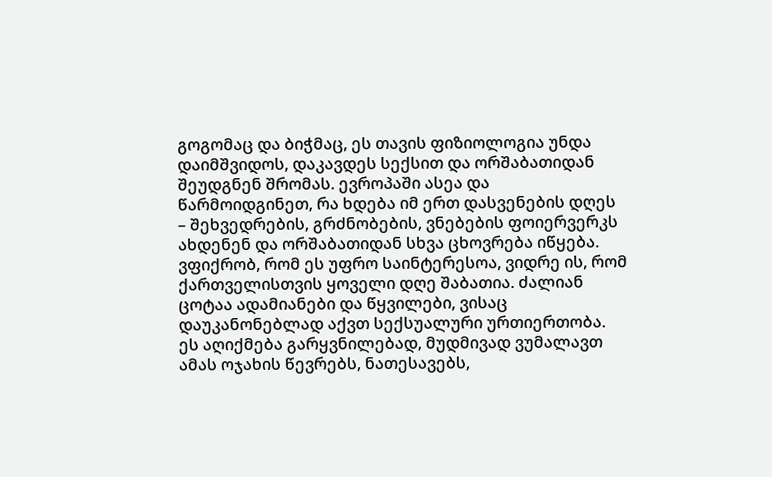გოგომაც და ბიჭმაც, ეს თავის ფიზიოლოგია უნდა დაიმშვიდოს, დაკავდეს სექსით და ორშაბათიდან შეუდგნენ შრომას. ევროპაში ასეა და წარმოიდგინეთ, რა ხდება იმ ერთ დასვენების დღეს – შეხვედრების, გრძნობების, ვნებების ფოიერვერკს ახდენენ და ორშაბათიდან სხვა ცხოვრება იწყება. ვფიქრობ, რომ ეს უფრო საინტერესოა, ვიდრე ის, რომ ქართველისთვის ყოველი დღე შაბათია. ძალიან ცოტაა ადამიანები და წყვილები, ვისაც დაუკანონებლად აქვთ სექსუალური ურთიერთობა. ეს აღიქმება გარყვნილებად, მუდმივად ვუმალავთ ამას ოჯახის წევრებს, ნათესავებს,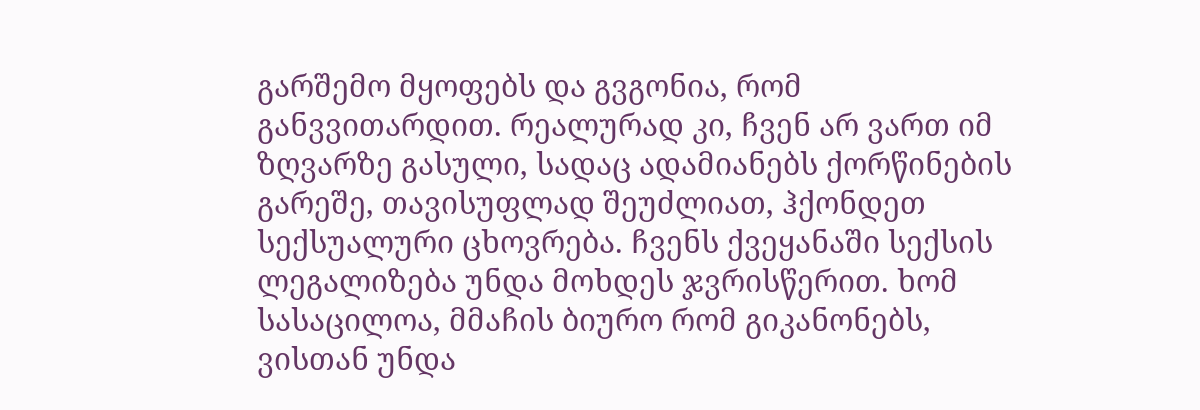გარშემო მყოფებს და გვგონია, რომ განვვითარდით. რეალურად კი, ჩვენ არ ვართ იმ ზღვარზე გასული, სადაც ადამიანებს ქორწინების გარეშე, თავისუფლად შეუძლიათ, ჰქონდეთ სექსუალური ცხოვრება. ჩვენს ქვეყანაში სექსის ლეგალიზება უნდა მოხდეს ჯვრისწერით. ხომ სასაცილოა, მმაჩის ბიურო რომ გიკანონებს, ვისთან უნდა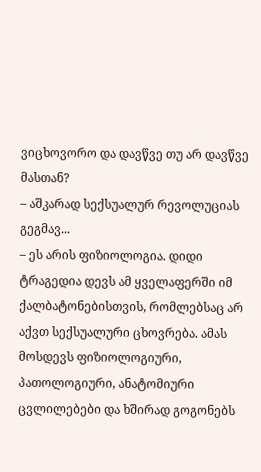ვიცხოვორო და დავწვე თუ არ დავწვე მასთან?
– აშკარად სექსუალურ რევოლუციას გეგმავ...
– ეს არის ფიზიოლოგია. დიდი ტრაგედია დევს ამ ყველაფერში იმ ქალბატონებისთვის, რომლებსაც არ აქვთ სექსუალური ცხოვრება. ამას მოსდევს ფიზიოლოგიური, პათოლოგიური, ანატომიური ცვლილებები და ხშირად გოგონებს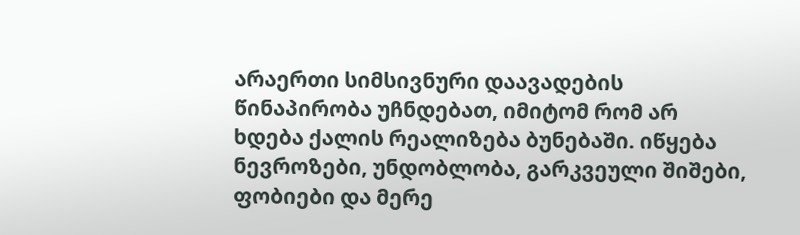არაერთი სიმსივნური დაავადების წინაპირობა უჩნდებათ, იმიტომ რომ არ ხდება ქალის რეალიზება ბუნებაში. იწყება ნევროზები, უნდობლობა, გარკვეული შიშები, ფობიები და მერე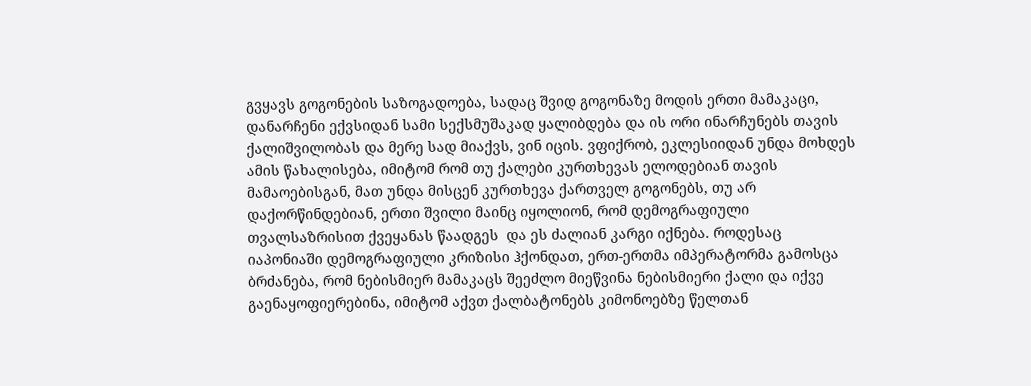გვყავს გოგონების საზოგადოება, სადაც შვიდ გოგონაზე მოდის ერთი მამაკაცი, დანარჩენი ექვსიდან სამი სექსმუშაკად ყალიბდება და ის ორი ინარჩუნებს თავის ქალიშვილობას და მერე სად მიაქვს, ვინ იცის. ვფიქრობ, ეკლესიიდან უნდა მოხდეს ამის წახალისება, იმიტომ რომ თუ ქალები კურთხევას ელოდებიან თავის მამაოებისგან, მათ უნდა მისცენ კურთხევა ქართველ გოგონებს, თუ არ დაქორწინდებიან, ერთი შვილი მაინც იყოლიონ, რომ დემოგრაფიული თვალსაზრისით ქვეყანას წაადგეს  და ეს ძალიან კარგი იქნება. როდესაც იაპონიაში დემოგრაფიული კრიზისი ჰქონდათ, ერთ-ერთმა იმპერატორმა გამოსცა ბრძანება, რომ ნებისმიერ მამაკაცს შეეძლო მიეწვინა ნებისმიერი ქალი და იქვე გაენაყოფიერებინა, იმიტომ აქვთ ქალბატონებს კიმონოებზე წელთან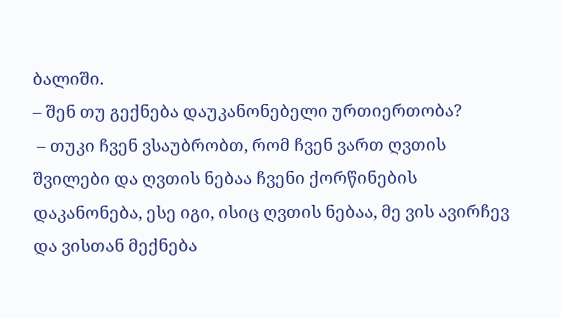ბალიში.
– შენ თუ გექნება დაუკანონებელი ურთიერთობა?
 – თუკი ჩვენ ვსაუბრობთ, რომ ჩვენ ვართ ღვთის შვილები და ღვთის ნებაა ჩვენი ქორწინების დაკანონება, ესე იგი, ისიც ღვთის ნებაა, მე ვის ავირჩევ და ვისთან მექნება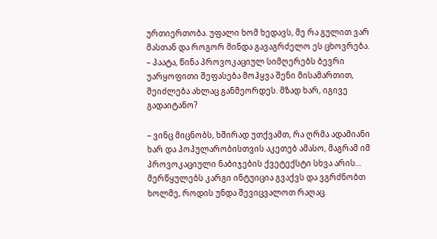ურთიერთობა. უფალი ხომ ხედავს, მე რა გულით ვარ მასთან და როგორ მინდა გავაგრძელო ეს ცხოვრება.
– პაატა, წინა პროვოკაციულ სიმღერებს ბევრი უარყოფითი შეფასება მოჰყვა შენი მისამართით, შეიძლება ახლაც განმეორდეს. მზად ხარ, იგივე გადაიტანო?

– ვინც მიცნობს, ხშირად უთქვამთ, რა ღრმა ადამიანი ხარ და პოპულარობისთვის აკეთებ ამასო, მაგრამ იმ პროვოკაციული ნაბიჯების ქვეტექსტი სხვა არის... მერწყულებს კარგი ინტუიცია გვაქვს და ვგრძნობთ ხოლმე, როდის უნდა შევიცვალოთ რაღაც.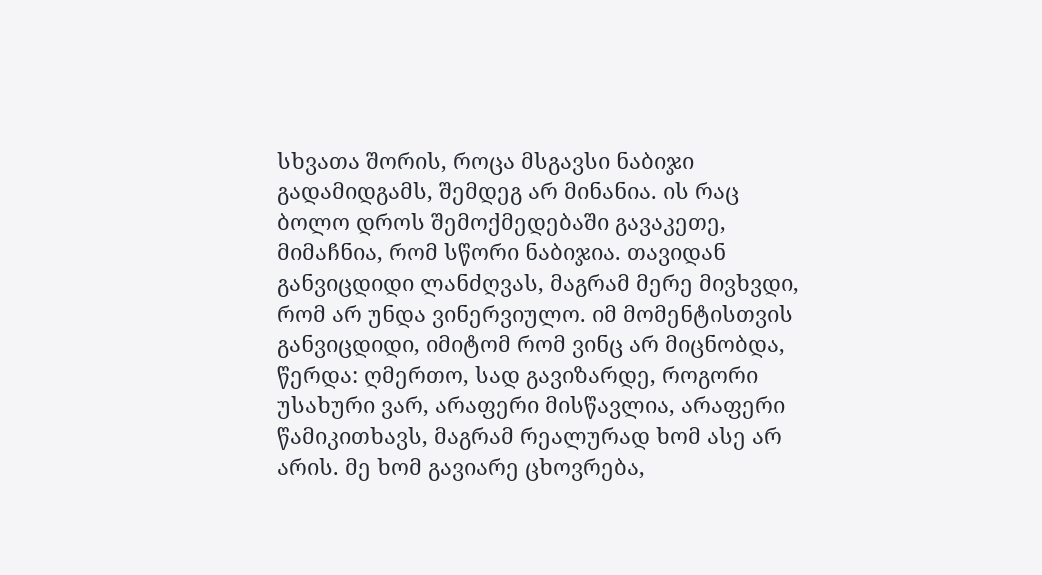სხვათა შორის, როცა მსგავსი ნაბიჯი გადამიდგამს, შემდეგ არ მინანია. ის რაც ბოლო დროს შემოქმედებაში გავაკეთე, მიმაჩნია, რომ სწორი ნაბიჯია. თავიდან განვიცდიდი ლანძღვას, მაგრამ მერე მივხვდი, რომ არ უნდა ვინერვიულო. იმ მომენტისთვის განვიცდიდი, იმიტომ რომ ვინც არ მიცნობდა, წერდა: ღმერთო, სად გავიზარდე, როგორი უსახური ვარ, არაფერი მისწავლია, არაფერი წამიკითხავს, მაგრამ რეალურად ხომ ასე არ არის. მე ხომ გავიარე ცხოვრება,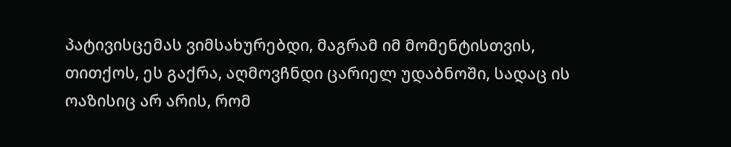პატივისცემას ვიმსახურებდი, მაგრამ იმ მომენტისთვის, თითქოს, ეს გაქრა, აღმოვჩნდი ცარიელ უდაბნოში, სადაც ის ოაზისიც არ არის, რომ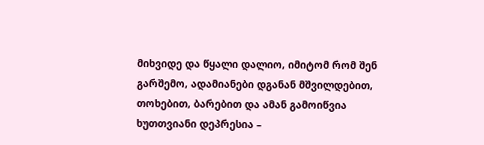მიხვიდე და წყალი დალიო, იმიტომ რომ შენ გარშემო, ადამიანები დგანან მშვილდებით, თოხებით, ბარებით და ამან გამოიწვია ხუთთვიანი დეპრესია –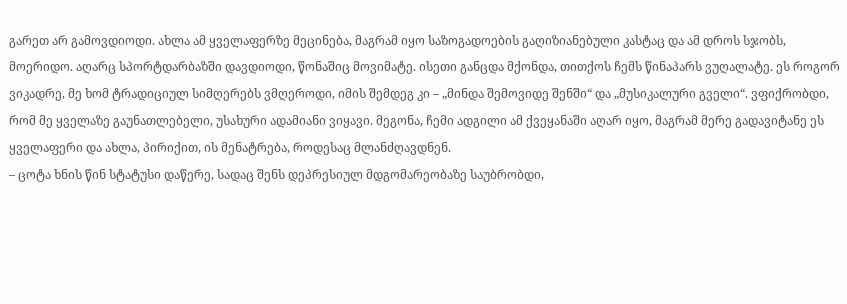გარეთ არ გამოვდიოდი. ახლა ამ ყველაფერზე მეცინება, მაგრამ იყო საზოგადოების გაღიზიანებული კასტაც და ამ დროს სჯობს, მოერიდო. აღარც სპორტდარბაზში დავდიოდი, წონაშიც მოვიმატე. ისეთი განცდა მქონდა, თითქოს ჩემს წინაპარს ვუღალატე. ეს როგორ ვიკადრე, მე ხომ ტრადიციულ სიმღერებს ვმღეროდი, იმის შემდეგ კი – „მინდა შემოვიდე შენში“ და „მუსიკალური გველი“. ვფიქრობდი, რომ მე ყველაზე გაუნათლებელი, უსახური ადამიანი ვიყავი. მეგონა, ჩემი ადგილი ამ ქვეყანაში აღარ იყო, მაგრამ მერე გადავიტანე ეს ყველაფერი და ახლა, პირიქით, ის მენატრება, როდესაც მლანძღავდნენ.
– ცოტა ხნის წინ სტატუსი დაწერე, სადაც შენს დეპრესიულ მდგომარეობაზე საუბრობდი,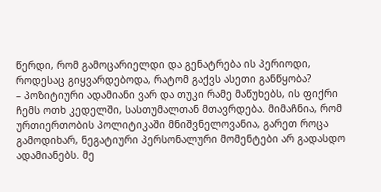წერდი, რომ გამოცარიელდი და გენატრება ის პერიოდი, როდესაც გიყვარდებოდა, რატომ გაქვს ასეთი განწყობა?
– პოზიტიური ადამიანი ვარ და თუკი რამე მაწუხებს, ის ფიქრი ჩემს ოთხ კედელში, სასთუმალთან მთავრდება. მიმაჩნია, რომ ურთიერთობის პოლიტიკაში მნიშვნელოვანია, გარეთ როცა გამოდიხარ, ნეგატიური პერსონალური მომენტები არ გადასდო ადამიანებს. მე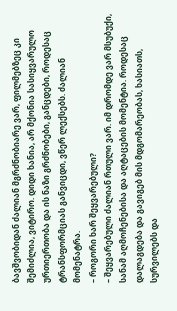ბავშვობიდან ძალიან მგრძნობიარე ვარ, ფილმებზეც კი შემიძლია, ვიტირო. დიდი ხანია, არ მქონია სასიყვარულო ურთიერთობა და ის ნაზი გრძნობები, განცდები, როდესაც ტრანსფორმციას განვიცდი, ვწერ ლექსებს. ძალიან მომენატრა.
– როგორი ხარ შეყვარებული?
– შეყვარებული ძალიან რთული ვარ. იმ დრომდე ვარ მსუბუქი, სანამ აღმოჩენებისა და აღტაცების მომენტია. როდესაც დალაგდება და გავიგებ მის მდგომარეობას, ხასიათს, სურვილებს და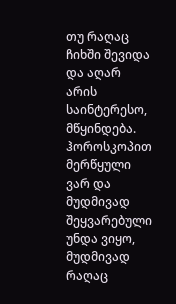თუ რაღაც ჩიხში შევიდა და აღარ არის საინტერესო, მწყინდება. ჰოროსკოპით მერწყული ვარ და მუდმივად შეყვარებული უნდა ვიყო, მუდმივად რაღაც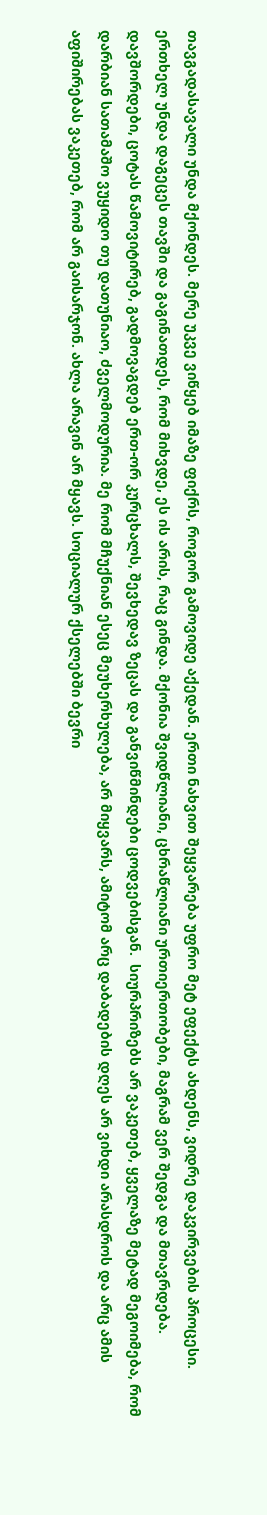თავგადასავალი უნდა მქონდეს. მერე უკვე ვიწყებ იმაზე ფიქრს, როგორ გამოვიდე აქედან. ერთი ნახვით შეყვარება უფრო მეტ ეფექტს ახდენს, ვიდრე დაკვირვების პროცესი. ერთხელ უნდა დაგეცეს თავში და გაგინათდეს, რომ მიხვდე, ეს ის არის, რაც გინდა. მქონია შვიდწლიანი, ცხრაწლიანი ურთიერთობები, მაგრამ ვერ შედგა და მთავრდება. დავშორდები, ცოტას წამოვიტირებ, გადმოვაგდებ ერთ-ორ კურცხალს, შევხედავ ზეცას და განვიწმინდები ცოდვებისგან.  სიურპრიზებს არ ვაკეთებ, ყველაზე მეტად მეგოიმება, რომ დარბიან სათამაშო ვუყიდო თუ დათუნიაო, ძველმოდურია. მე რომ მჩუქნიან ესეც მეუხერხულება, არ მიყვარს, ამიტომ არც დაბადების დღეს არ ვიხდი არასდროს და არც ამის აფიშირებას ვაკეთებ, რომ არ გაისარჯონ. ახლა არავინ არ მყავს. სოციალურ ქსელებში ბევრი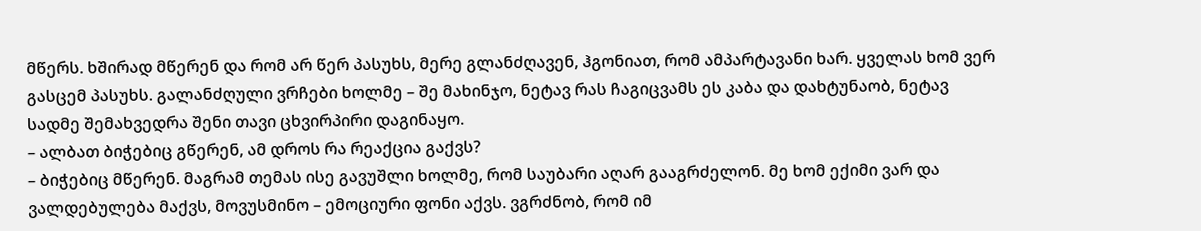მწერს. ხშირად მწერენ და რომ არ წერ პასუხს, მერე გლანძღავენ, ჰგონიათ, რომ ამპარტავანი ხარ. ყველას ხომ ვერ გასცემ პასუხს. გალანძღული ვრჩები ხოლმე – შე მახინჯო, ნეტავ რას ჩაგიცვამს ეს კაბა და დახტუნაობ, ნეტავ სადმე შემახვედრა შენი თავი ცხვირპირი დაგინაყო.
– ალბათ ბიჭებიც გწერენ, ამ დროს რა რეაქცია გაქვს?
– ბიჭებიც მწერენ. მაგრამ თემას ისე გავუშლი ხოლმე, რომ საუბარი აღარ გააგრძელონ. მე ხომ ექიმი ვარ და ვალდებულება მაქვს, მოვუსმინო – ემოციური ფონი აქვს. ვგრძნობ, რომ იმ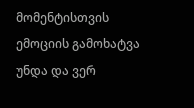მომენტისთვის ემოციის გამოხატვა უნდა და ვერ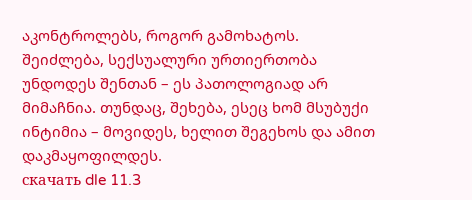აკონტროლებს, როგორ გამოხატოს. შეიძლება, სექსუალური ურთიერთობა უნდოდეს შენთან – ეს პათოლოგიად არ მიმაჩნია. თუნდაც, შეხება, ესეც ხომ მსუბუქი ინტიმია – მოვიდეს, ხელით შეგეხოს და ამით დაკმაყოფილდეს.
скачать dle 11.3